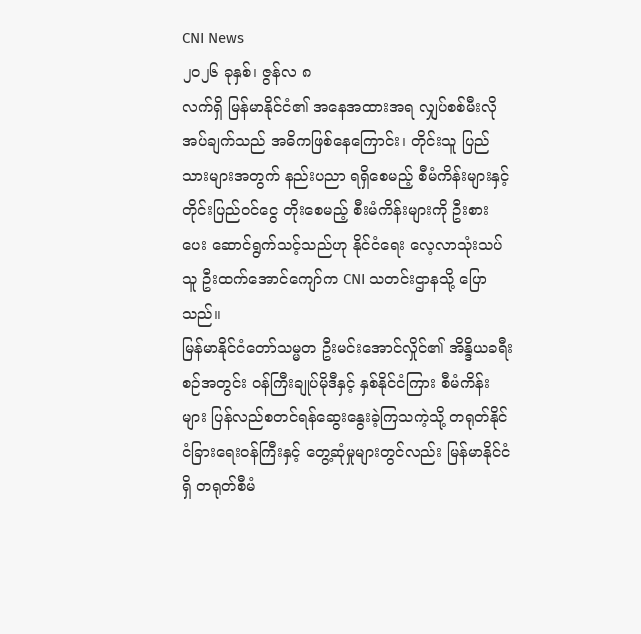CNI News
၂၀၂၆ ခုနှစ်၊ ဇွန်လ ၈
လက်ရှိ မြန်မာနိုင်ငံ၏ အနေအထားအရ လျှပ်စစ်မီးလိုအပ်ချက်သည် အဓိကဖြစ်နေကြောင်း၊ တိုင်းသူ ပြည်သားများအတွက် နည်းပညာ ရရှိစေမည့် စီမံကိန်းများနှင့် တိုင်းပြည်ဝင်ငွေ တိုးစေမည့် စီးမံကိန်းများကို ဦးစားပေး ဆောင်ရွက်သင့်သည်ဟု နိုင်ငံရေး လေ့လာသုံးသပ်သူ ဦးထက်အောင်ကျော်က CNI သတင်းဌာနသို့ ပြောသည်။
မြန်မာနိုင်ငံတော်သမ္မတ ဦးမင်းအောင်လှိုင်၏ အိန္ဒိယခရီးစဉ်အတွင်း ဝန်ကြီးချုပ်မိုဒီနှင့် နှစ်နိုင်ငံကြား စီမံကိန်းများ ပြန်လည်စတင်ရန်ဆွေးနွေးခဲ့ကြသကဲ့သို့ တရုတ်နိုင်ငံခြားရေးဝန်ကြီးနှင့် တွေ့ဆုံမှုများတွင်လည်း မြန်မာနိုင်ငံရှိ တရုတ်စီမံ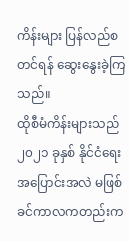ကိန်းများ ပြန်လည်စတင်ရန် ဆွေးနွေးခဲ့ကြသည်။
ထိုစီမံကိန်းများသည် ၂၀၂၁ ခုနှစ် နိုင်ငံရေးအပြောင်းအလဲ မဖြစ်ခင်ကာလကတည်းက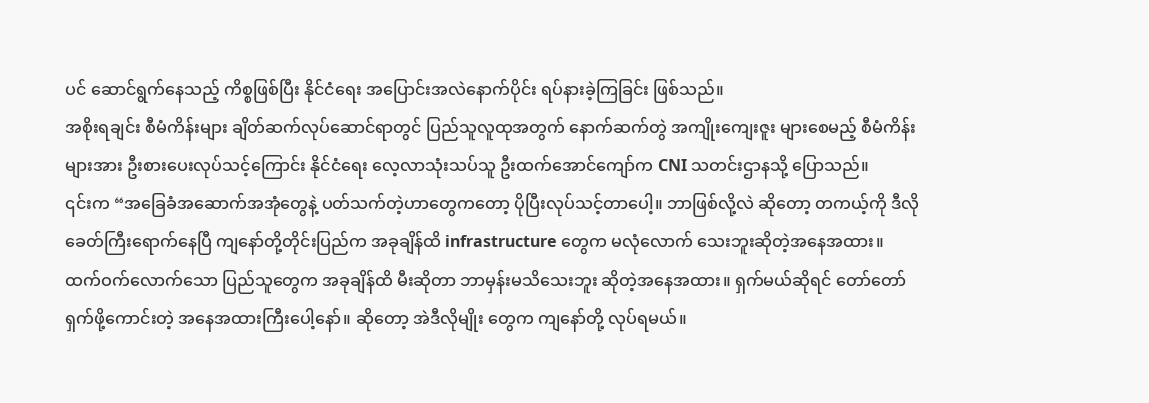ပင် ဆောင်ရွက်နေသည့် ကိစ္စဖြစ်ပြီး နိုင်ငံရေး အပြောင်းအလဲနောက်ပိုင်း ရပ်နားခဲ့ကြခြင်း ဖြစ်သည်။
အစိုးရချင်း စီမံကိန်းများ ချိတ်ဆက်လုပ်ဆောင်ရာတွင် ပြည်သူလူထုအတွက် နောက်ဆက်တွဲ အကျိုးကျေးဇူး များစေမည့် စီမံကိန်းများအား ဦးစားပေးလုပ်သင့်ကြောင်း နိုင်ငံရေး လေ့လာသုံးသပ်သူ ဦးထက်အောင်ကျော်က CNI သတင်းဌာနသို့ ပြောသည်။
၎င်းက “အခြေခံအဆောက်အအုံတွေနဲ့ ပတ်သက်တဲ့ဟာတွေကတော့ ပိုပြီးလုပ်သင့်တာပေါ့။ ဘာဖြစ်လို့လဲ ဆိုတော့ တကယ့်ကို ဒီလိုခေတ်ကြီးရောက်နေပြီ ကျနော်တို့တိုင်းပြည်က အခုချိန်ထိ infrastructure တွေက မလုံလောက် သေးဘူးဆိုတဲ့အနေအထား။ ထက်ဝက်လောက်သော ပြည်သူတွေက အခုချိန်ထိ မီးဆိုတာ ဘာမှန်းမသိသေးဘူး ဆိုတဲ့အနေအထား။ ရှက်မယ်ဆိုရင် တော်တော်ရှက်ဖို့ကောင်းတဲ့ အနေအထားကြီးပေါ့နော်။ ဆိုတော့ အဲဒီလိုမျိုး တွေက ကျနော်တို့ လုပ်ရမယ်။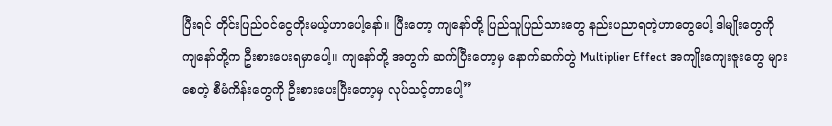ပြီးရင် တိုင်းပြည်ဝင်ငွေတိုးမယ့်ဟာပေါ့နော်။ ပြီးတော့ ကျနော်တို့ ပြည်သူပြည်သားတွေ နည်းပညာရတဲ့ဟာတွေပေါ့ ဒါမျိုးတွေကို ကျနော်တို့က ဦးစားပေးရမှာပေါ့။ ကျနော်တို့ အတွက် ဆက်ပြီးတော့မှ နောက်ဆက်တွဲ Multiplier Effect အကျိုးကျေးဇူးတွေ များစေတဲ့ စီမံကိန်းတွေကို ဦးစားပေးပြီးတော့မှ လုပ်သင့်တာပေါ့”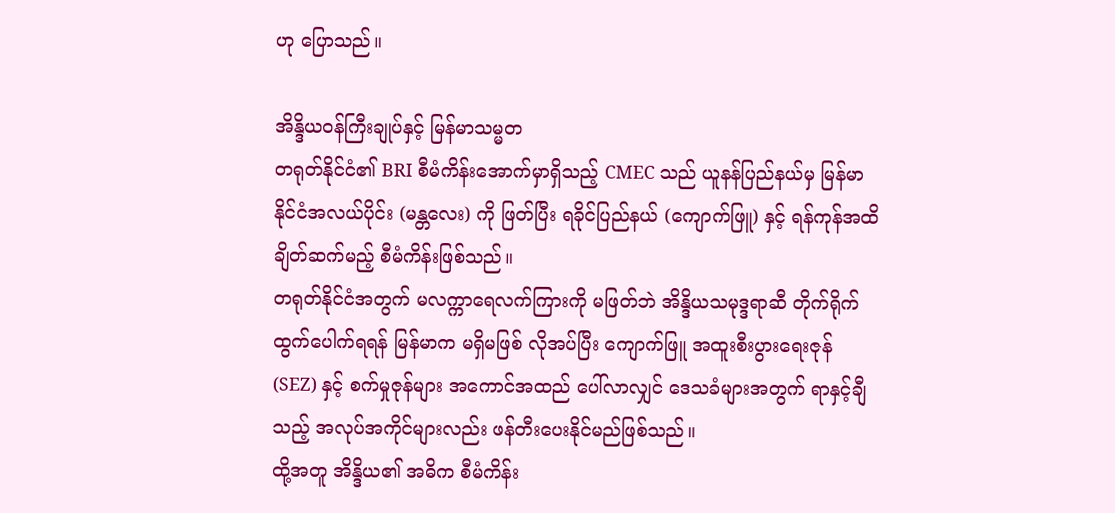ဟု ပြောသည်။

အိန္ဒိယဝန်ကြီးချုပ်နှင့် မြန်မာသမ္မတ
တရုတ်နိုင်ငံ၏ BRI စီမံကိန်းအောက်မှာရှိသည့် CMEC သည် ယူနန်ပြည်နယ်မှ မြန်မာနိုင်ငံအလယ်ပိုင်း (မန္တလေး) ကို ဖြတ်ပြီး ရခိုင်ပြည်နယ် (ကျောက်ဖြူ) နှင့် ရန်ကုန်အထိ ချိတ်ဆက်မည့် စီမံကိန်းဖြစ်သည်။
တရုတ်နိုင်ငံအတွက် မလက္ကာရေလက်ကြားကို မဖြတ်ဘဲ အိန္ဒိယသမုဒ္ဒရာဆီ တိုက်ရိုက်ထွက်ပေါက်ရရန် မြန်မာက မရှိမဖြစ် လိုအပ်ပြီး ကျောက်ဖြူ အထူးစီးပွားရေးဇုန် (SEZ) နှင့် စက်မှုဇုန်များ အကောင်အထည် ပေါ်လာလျှင် ဒေသခံများအတွက် ရာနှင့်ချီသည့် အလုပ်အကိုင်များလည်း ဖန်တီးပေးနိုင်မည်ဖြစ်သည်။
ထို့အတူ အိန္ဒိယ၏ အဓိက စီမံကိန်း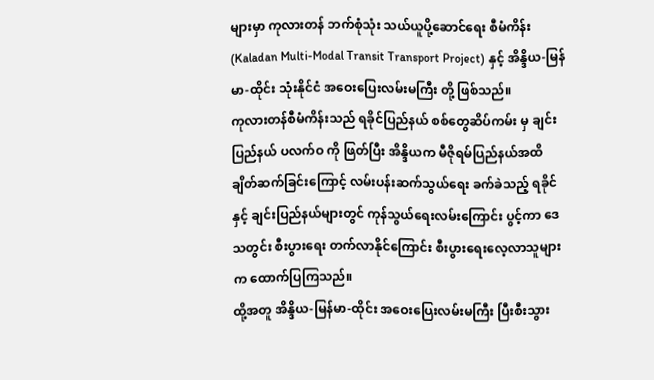များမှာ ကုလားတန် ဘက်စုံသုံး သယ်ယူပို့ဆောင်ရေး စီမံကိန်း (Kaladan Multi-Modal Transit Transport Project) နှင့် အိန္ဒိယ-မြန်မာ-ထိုင်း သုံးနိုင်ငံ အဝေးပြေးလမ်းမကြီး တို့ ဖြစ်သည်။
ကုလားတန်စီမံကိန်းသည် ရခိုင်ပြည်နယ် စစ်တွေဆိပ်ကမ်း မှ ချင်းပြည်နယ် ပလက်ဝ ကို ဖြတ်ပြီး အိန္ဒိယက မီဇိုရမ်ပြည်နယ်အထိ ချိတ်ဆက်ခြင်းကြောင့် လမ်းပန်းဆက်သွယ်ရေး ခက်ခဲသည့် ရခိုင်နှင့် ချင်းပြည်နယ်များတွင် ကုန်သွယ်ရေးလမ်းကြောင်း ပွင့်ကာ ဒေသတွင်း စီးပွားရေး တက်လာနိုင်ကြောင်း စီးပွားရေးလေ့လာသူများက ထောက်ပြကြသည်။
ထို့အတူ အိန္ဒိယ-မြန်မာ-ထိုင်း အဝေးပြေးလမ်းမကြီး ပြီးစီးသွား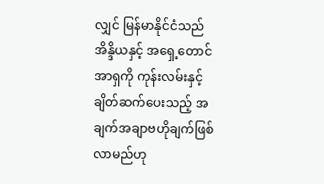လျှင် မြန်မာနိုင်ငံသည် အိန္ဒိယနှင့် အရှေ့တောင်အာရှကို ကုန်းလမ်းနှင့် ချိတ်ဆက်ပေးသည့် အချက်အချာဗဟိုချက်ဖြစ်လာမည်ဟု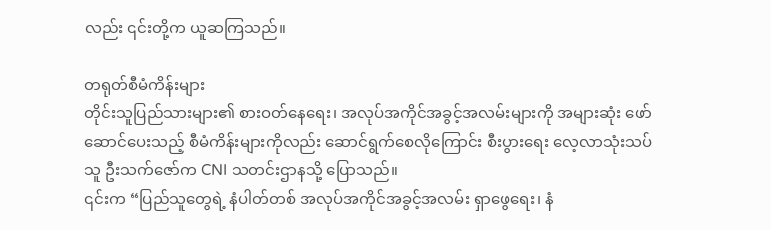လည်း ၎င်းတို့က ယူဆကြသည်။

တရုတ်စီမံကိန်းများ
တိုင်းသူပြည်သားများ၏ စားဝတ်နေရေး၊ အလုပ်အကိုင်အခွင့်အလမ်းများကို အများဆုံး ဖော်ဆောင်ပေးသည့် စီမံကိန်းများကိုလည်း ဆောင်ရွက်စေလိုကြောင်း စီးပွားရေး လေ့လာသုံးသပ်သူ ဦးသက်ဇော်က CNI သတင်းဌာနသို့ ပြောသည်။
၎င်းက “ပြည်သူတွေရဲ့ နံပါတ်တစ် အလုပ်အကိုင်အခွင့်အလမ်း ရှာဖွေရေး၊ နံ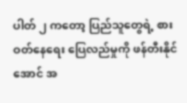ပါတ် ၂ ကတော့ ပြည်သူတွေရဲ့ စားဝတ်နေရေး ပြေလည်မှုကို ဖန်တီးနိုင်အောင် အ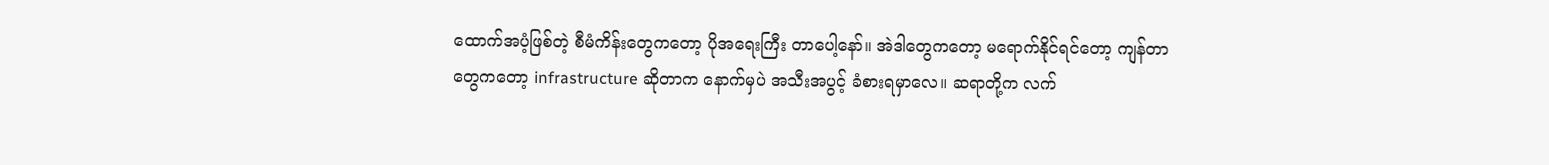ထောက်အပံ့ဖြစ်တဲ့ စီမံကိန်းတွေကတော့ ပိုအရေးကြီး တာပေါ့နော်။ အဲဒါတွေကတော့ မရောက်နိုင်ရင်တော့ ကျန်တာတွေကတော့ infrastructure ဆိုတာက နောက်မှပဲ အသီးအပွင့် ခံစားရမှာလေ။ ဆရာတို့က လက်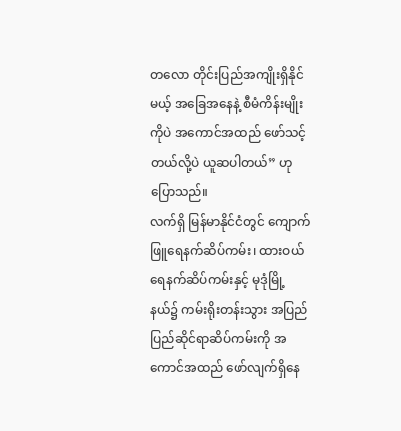တလော တိုင်းပြည်အကျိုးရှိနိုင်မယ့် အခြေအနေနဲ့ စီမံကိန်းမျိုးကိုပဲ အကောင်အထည် ဖော်သင့်တယ်လို့ပဲ ယူဆပါတယ်” ဟု ပြောသည်။
လက်ရှိ မြန်မာနိုင်ငံတွင် ကျောက်ဖြူရေနက်ဆိပ်ကမ်း၊ ထားဝယ်ရေနက်ဆိပ်ကမ်းနှင့် မုဒုံမြို့နယ်၌ ကမ်းရိုးတန်းသွား အပြည်ပြည်ဆိုင်ရာဆိပ်ကမ်းကို အကောင်အထည် ဖော်လျက်ရှိနေ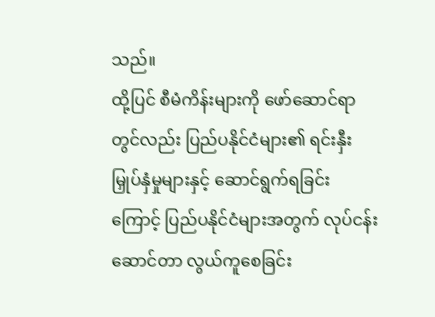သည်။
ထို့ပြင် စီမံကိန်းများကို ဖော်ဆောင်ရာတွင်လည်း ပြည်ပနိုင်ငံများ၏ ရင်းနှီးမြှုပ်နှံမှုများနှင့် ဆောင်ရွက်ရခြင်း ကြောင့် ပြည်ပနိုင်ငံများအတွက် လုပ်ငန်းဆောင်တာ လွယ်ကူစေခြင်း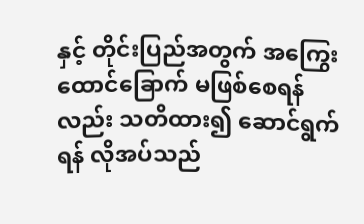နှင့် တိုင်းပြည်အတွက် အကြွေး ထောင်ခြောက် မဖြစ်စေရန်လည်း သတိထား၍ ဆောင်ရွက်ရန် လိုအပ်သည်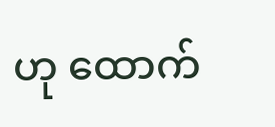ဟု ထောက်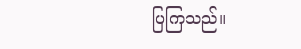ပြကြသည်။